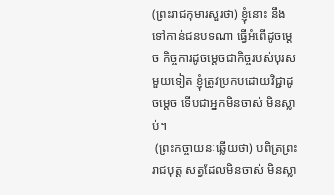(ព្រះរាជកុមារសួរថា) ខ្ញុំនោះ នឹងទៅកាន់ជនបទណា ធ្វើអំពើដូចម្តេច កិច្ចការដូចម្តេចជាកិច្ចរបស់បុរស មួយទៀត ខ្ញុំត្រូវប្រកបដោយវិជ្ជាដូចម្តេច ទើបជាអ្នកមិនចាស់ មិនស្លាប់។
 (ព្រះកច្ចាយនៈឆ្លើយថា) បពិត្រព្រះរាជបុត្ត សត្វដែលមិនចាស់ មិនស្លា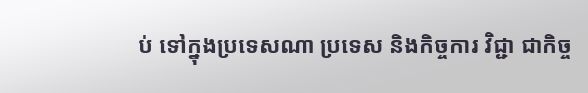ប់ ទៅក្នុងប្រទេសណា ប្រទេស និងកិច្ចការ វិជ្ជា ជាកិច្ច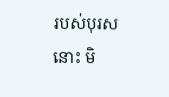របស់បុរសនោះ មិ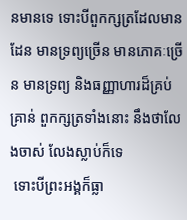នមានទេ ទោះបីពួកក្សត្រដែលមានដែន មានទ្រព្យច្រើន មានភោគៈច្រើន មានទ្រព្យ និងធញ្ញាហារដ៏គ្រប់គ្រាន់ ពួកក្សត្រទាំងនោះ នឹងថាលែងចាស់ លែងស្លាប់ក៏ទេ
 ទោះបីព្រះអង្គក៏ធ្លា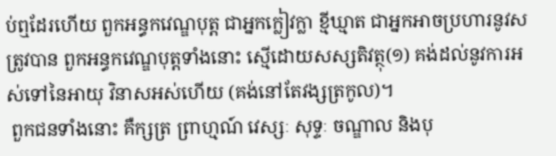ប់ឮដែរហើយ ពួកអន្ធកវេណ្ឌបុត្ត ជាអ្នកក្លៀវក្លា ខ្មីឃ្មាត ជាអ្នកអាចប្រហារនូវសត្រូវបាន ពួកអន្ធកវេណ្ឌបុត្តទាំងនោះ ស្មើដោយសស្សតិវត្ថុ(១) គង់ដល់នូវការអស់ទៅនៃអាយុ វិនាសអស់ហើយ (គង់នៅតែវង្សត្រកូល)។
 ពួកជនទាំងនោះ គឺក្សត្រ ព្រាហ្មណ៍ វេស្សៈ សុទ្ទៈ ចណ្ឌាល និងបុ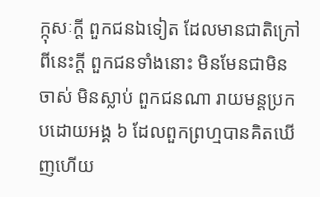ក្កុសៈកី្ត ពួកជនឯទៀត ដែលមានជាតិក្រៅពីនេះកី្ត ពួកជនទាំងនោះ មិនមែនជាមិនចាស់ មិនស្លាប់ ពួកជនណា រាយមន្តប្រកបដោយអង្គ ៦ ដែលពួកព្រហ្មបានគិតឃើញហើយ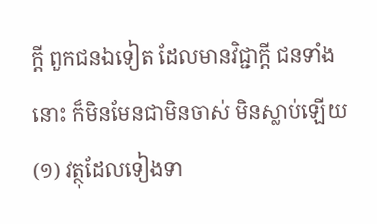កី្ត ពួកជនឯទៀត ដែលមានវិជ្ជាកី្ត ជនទាំងនោះ ក៏មិនមែនជាមិនចាស់ មិនស្លាប់ឡើយ
(១) វត្ថុដែលទៀងទា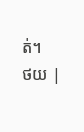ត់។
ថយ |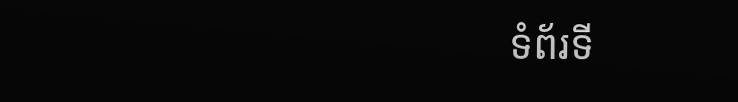ទំព័រទី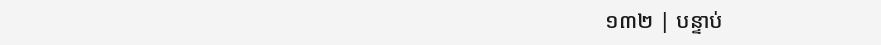១៣២ | បន្ទាប់